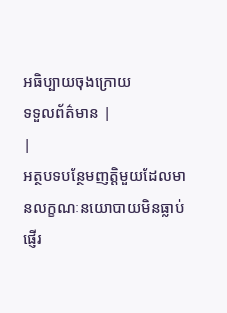អធិប្បាយចុងក្រោយ
ទទួលព័ត៌មាន |
|
អត្ថបទបន្ថែមញត្តិមួយដែលមានលក្ខណៈនយោបាយមិនធ្លាប់ផ្ញើរ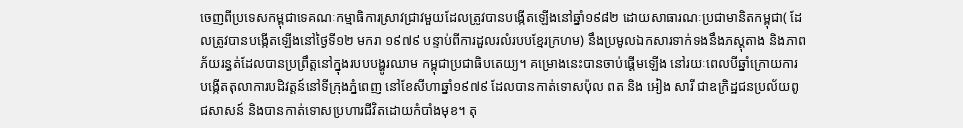ចេញពីប្រទេសកម្ពុជាទេគណៈកម្មាធិការស្រាវជ្រាវមួយដែលត្រូវបានបង្កើតឡើងនៅឆ្នាំ១៩៨២ ដោយសាធារណៈប្រជាមានិតកម្ពុជា( ដែលត្រូវបានបង្កើតឡើងនៅថ្ងៃទី១២ មករា ១៩៧៩ បន្ទាប់ពីការដួលរលំរបបខ្មែរក្រហម) នឹងប្រមូលឯកសារទាក់ទងនឹងភស្តុតាង និងភាពភ័យរន្ធត់ដែលបានប្រព្រឹត្តនៅក្នុងរបបបង្ហូរឈាម កម្ពុជាប្រជាធិបតេយ្យ។ គម្រោងនេះបានចាប់ផ្តើមឡើង នៅរយៈពេលបីឆ្នាំក្រោយការបង្កើតតុលាការបដិវត្តន៍នៅទីក្រុងភ្នំពេញ នៅខែសីហាឆ្នាំ១៩៧៩ ដែលបានកាត់ទោសប៉ុល ពត និង អៀង សារី ជាឧក្រិដ្ឋជនប្រល័យពូជសាសន៍ និងបានកាត់ទោសប្រហារជីវិតដោយកំបាំងមុខ។ តុ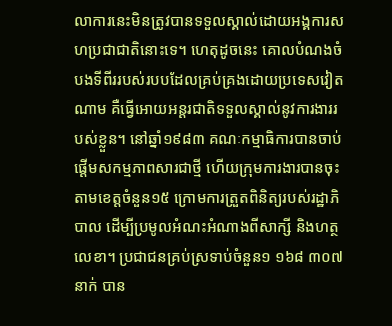លាការនេះមិនត្រូវបានទទួលស្គាល់ដោយអង្គការសហប្រជាជាតិនោះទេ។ ហេតុដូចនេះ គោលបំណងចំបងទីពីររបស់របបដែលគ្រប់គ្រងដោយប្រទេសវៀតណាម គឺធ្វើអោយអន្តរជាតិទទួលស្គាល់នូវការងាររបស់ខ្លួន។ នៅឆ្នាំ១៩៨៣ គណៈកម្មាធិការបានចាប់ផ្តើមសកម្មភាពសារជាថ្មី ហើយក្រុមការងារបានចុះតាមខេត្តចំនួន១៥ ក្រោមការត្រួតពិនិត្យរបស់រដ្ឋាភិបាល ដើម្បីប្រមូលអំណះអំណាងពីសាក្សី និងហត្ថលេខា។ ប្រជាជនគ្រប់ស្រទាប់ចំនួន១ ១៦៨ ៣០៧នាក់ បាន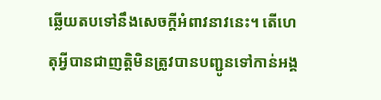ឆ្លើយតបទៅនឹងសេចក្តីអំពាវនាវនេះ។ តើហេតុអ្វីបានជាញត្តិមិនត្រូវបានបញ្ជូនទៅកាន់អង្គ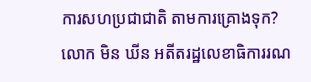ការសហប្រជាជាតិ តាមការគ្រោងទុក? លោក មិន ឃីន អតីតរដ្ឋលេខាធិការរណ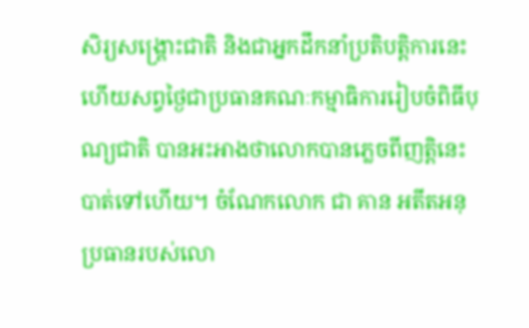សិរ្យសង្រ្គោះជាតិ និងជាអ្នកដឹកនាំប្រតិបត្តិការនេះ ហើយសព្វថ្ងៃជាប្រធានគណៈកម្មាធិការរៀបចំពិធីបុណ្យជាតិ បានអះអាងថាលោកបានភ្លេចពីញត្តិនេះបាត់ទៅហើយ។ ចំណែកលោក ជា គាន អតីតអនុប្រធានរបស់លោ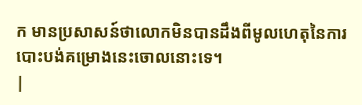ក មានប្រសាសន៍ថាលោកមិនបានដឹងពីមូលហេតុនៃការបោះបង់គម្រោងនេះចោលនោះទេ។
|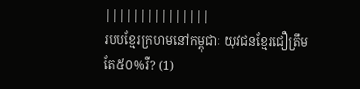|||||||||||||||
របបខ្មែរក្រហមនៅកម្ពុជាៈ យុវជនខ្មែរជឿត្រឹមតែ៥០%រឺ? (1)